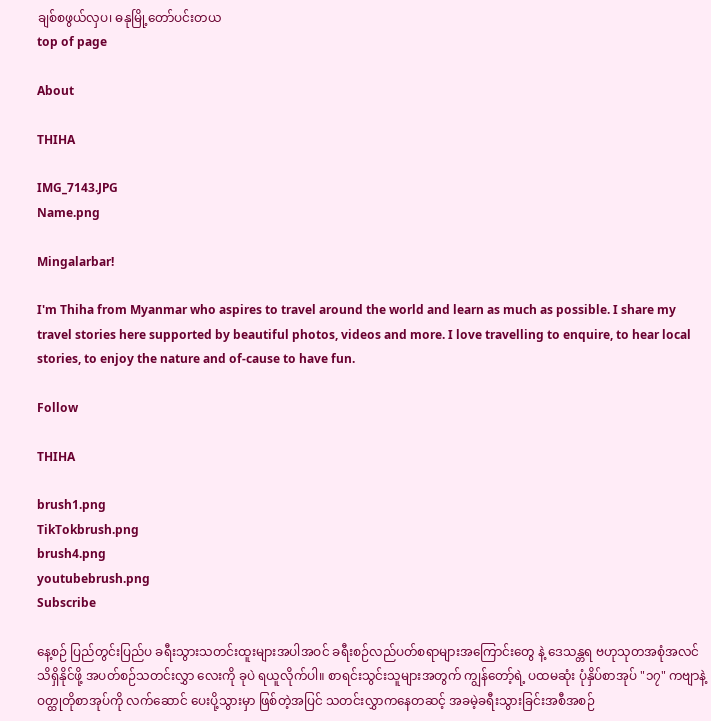ချစ်စဖွယ်လှပ၊ ဓနုမြို့တော်ပင်းတယ
top of page

About

THIHA

IMG_7143.JPG
Name.png

Mingalarbar!

I'm Thiha from Myanmar who aspires to travel around the world and learn as much as possible. I share my travel stories here supported by beautiful photos, videos and more. I love travelling to enquire, to hear local stories, to enjoy the nature and of-cause to have fun.

Follow

THIHA

brush1.png
TikTokbrush.png
brush4.png
youtubebrush.png
Subscribe

နေ့စဉ် ပြည်တွင်းပြည်ပ ခရီးသွားသတင်းထူးများအပါအဝင် ခရီးစဉ်လည်ပတ်စရာများအကြောင်းတွေ နဲ့ ဒေသန္တရ ဗဟုသုတအစုံအလင် သိရှိနိုင်ဖို့ အပတ်စဉ်သတင်းလွှာ လေးကို ခုပဲ ရယူလိုက်ပါ။ စာရင်းသွင်းသူများအတွက် ကျွန်တော့်ရဲ့ ပထမဆုံး ပုံနှိပ်စာအုပ် "၁၇" ကဗျာနဲ့ဝတ္ထုတိုစာအုပ်ကို လက်ဆောင် ပေးပို့သွားမှာ ဖြစ်တဲ့အပြင် သတင်းလွှာကနေတဆင့် အခမဲ့ခရီးသွားခြင်းအစီအစဉ်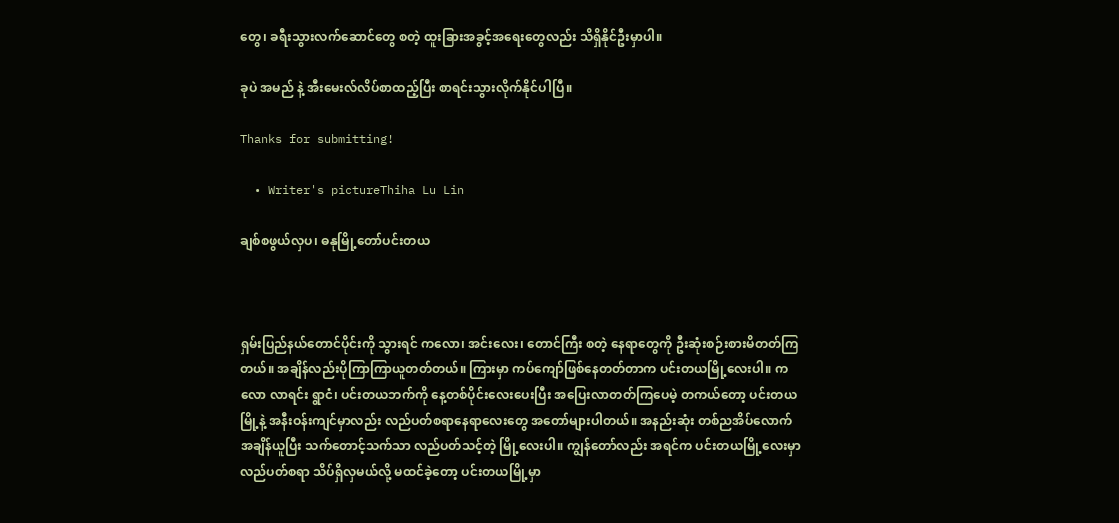တွေ၊ ခရီးသွားလက်ဆောင်တွေ စတဲ့ ထူးခြားအခွင့်အရေးတွေလည်း သိရှိနိုင်ဦးမှာပါ။

ခုပဲ အမည် နဲ့ အီးမေးလ်လိပ်စာထည့်ပြီး စာရင်းသွားလိုက်နိုင်ပါပြီ။

Thanks for submitting!

  • Writer's pictureThiha Lu Lin

ချစ်စဖွယ်လှပ၊ ဓနုမြို့တော်ပင်းတယ



ရှမ်းပြည်နယ်တောင်ပိုင်းကို သွားရင် ကလော၊ အင်းလေး၊ တောင်ကြီး စတဲ့ နေရာတွေကို ဦးဆုံးစဉ်းစားမိတတ်ကြတယ်။ အချိန်လည်းပိုကြာကြာယူတတ်တယ်။ ကြားမှာ ကပ်ကျော်ဖြစ်နေတတ်တာက ပင်းတယမြို့လေးပါ။ ကလော လာရင်း ရွာငံ၊ ပင်းတယဘက်ကို နေ့တစ်ပိုင်းလေးပေးပြီး အပြေးလာတတ်ကြပေမဲ့ တကယ်တော့ ပင်းတယမြို့နဲ့ အနီးဝန်းကျင်မှာလည်း လည်ပတ်စရာနေရာလေးတွေ အတော်များပါတယ်။ အနည်းဆုံး တစ်ညအိပ်လောက် အချိန်ယူပြီး သက်တောင့်သက်သာ လည်ပတ်သင့်တဲ့ မြို့လေးပါ။ ကျွန်တော်လည်း အရင်က ပင်းတယမြို့လေးမှာ လည်ပတ်စရာ သိပ်ရှိလှမယ်လို့ မထင်ခဲ့တော့ ပင်းတယမြို့မှာ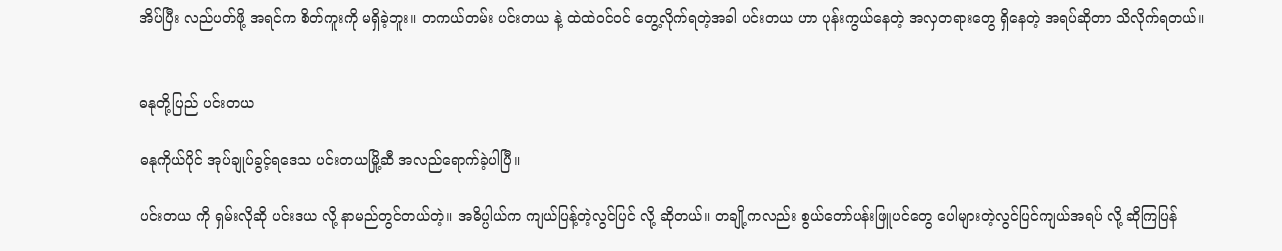အိပ်ပြီး လည်ပတ်ဖို့ အရင်က စိတ်ကူးကို မရှိခဲ့ဘူး။ တကယ်တမ်း ပင်းတယ နဲ့ ထဲထဲဝင်ဝင် တွေ့လိုက်ရတဲ့အခါ ပင်းတယ ဟာ ပုန်းကွယ်နေတဲ့ အလှတရားတွေ ရှိနေတဲ့ အရပ်ဆိုတာ သိလိုက်ရတယ်။


ဓနုတို့ပြည် ပင်းတယ

ဓနုကိုယ်ပိုင် အုပ်ချုပ်ခွင့်ရဒေသ ပင်းတယမြို့ဆီ အလည်ရောက်ခဲ့ပါပြီ။

ပင်းတယ ကို ရှမ်းလိုဆို ပင်းဒယ လို့ နာမည်တွင်တယ်တဲ့။ အဓိပ္ပါယ်က ကျယ်ပြန့်တဲ့လွင်ပြင် လို့ ဆိုတယ်။ တချို့ကလည်း စွယ်တော်ပန်းဖြူပင်တွေ ပေါများတဲ့လွင်ပြင်ကျယ်အရပ် လို့ ဆိုကြပြန်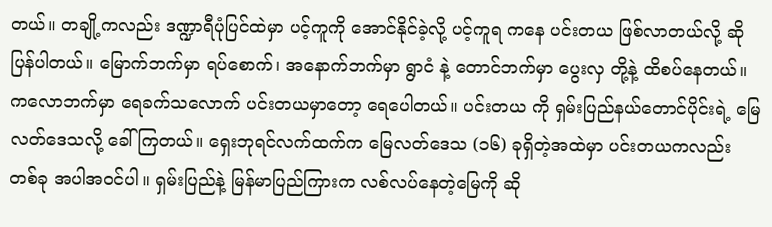တယ်။ တချို့ကလည်း ဒဏ္ဍာရီပုံပြင်ထဲမှာ ပင့်ကူကို အောင်နိုင်ခဲ့လို့ ပင့်ကူရ ကနေ ပင်းတယ ဖြစ်လာတယ်လို့ ဆိုပြန်ပါတယ်။ မြောက်ဘက်မှာ ရပ်စောက်၊ အနောက်ဘက်မှာ ရွာငံ နဲ့ တောင်ဘက်မှာ ပွေးလှ တို့နဲ့ ထိစပ်နေတယ်။ ကလောဘက်မှာ ရေခက်သလောက် ပင်းတယမှာတော့ ရေပေါတယ်။ ပင်းတယ ကို ရှမ်းပြည်နယ်တောင်ပိုင်းရဲ့ မြေလတ်ဒေသလို့ ခေါ်ကြတယ်။ ရှေးဘုရင်လက်ထက်က မြေလတ်ဒေသ (၁၆) ခုရှိတဲ့အထဲမှာ ပင်းတယကလည်း တစ်ခု အပါအဝင်ပါ။ ရှမ်းပြည်နဲ့ မြန်မာပြည်ကြားက လစ်လပ်နေတဲ့မြေကို ဆို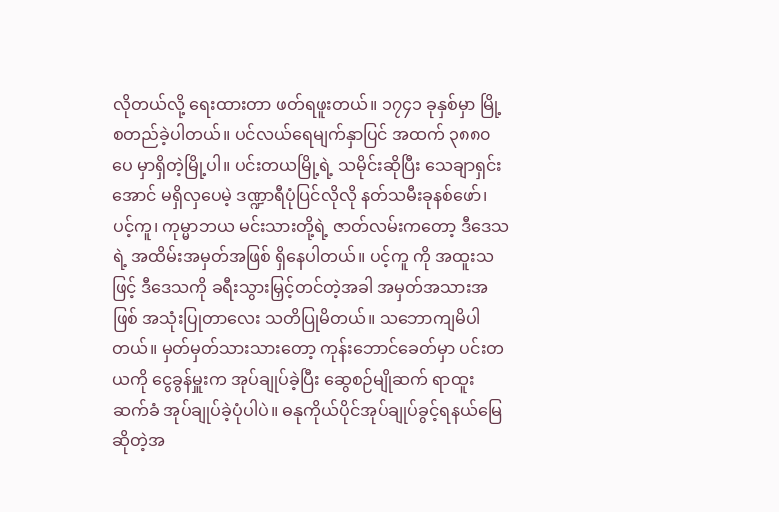လိုတယ်လို့ ရေးထားတာ ဖတ်ရဖူးတယ်။ ၁၇၄၁ ခုနှစ်မှာ မြို့စတည်ခဲ့ပါတယ်။ ပင်လယ်ရေမျက်နှာပြင် အထက် ၃၈၈၀ ပေ မှာရှိတဲ့မြို့ပါ။ ပင်းတယမြို့ရဲ့ သမိုင်းဆိုပြီး သေချာရှင်းအောင် မရှိလှပေမဲ့ ဒဏ္ဍာရီပုံပြင်လိုလို နတ်သမီးခုနစ်ဖော်၊ ပင့်ကူ၊ ကုမ္မာဘယ မင်းသားတို့ရဲ့ ဇာတ်လမ်းကတော့ ဒီဒေသရဲ့ အထိမ်းအမှတ်အဖြစ် ရှိနေပါတယ်။ ပင့်ကူ ကို အထူးသဖြင့် ဒီဒေသကို ခရီးသွားမြှင့်တင်တဲ့အခါ အမှတ်အသားအဖြစ် အသုံးပြုတာလေး သတိပြုမိတယ်။ သဘောကျမိပါတယ်။ မှတ်မှတ်သားသားတော့ ကုန်းဘောင်ခေတ်မှာ ပင်းတယကို ငွေခွန်မှူးက အုပ်ချုပ်ခဲ့ပြီး ဆွေစဉ်မျိုဆက် ရာထူးဆက်ခံ အုပ်ချုပ်ခဲ့ပုံပါပဲ။ ဓနုကိုယ်ပိုင်အုပ်ချုပ်ခွင့်ရနယ်မြေဆိုတဲ့အ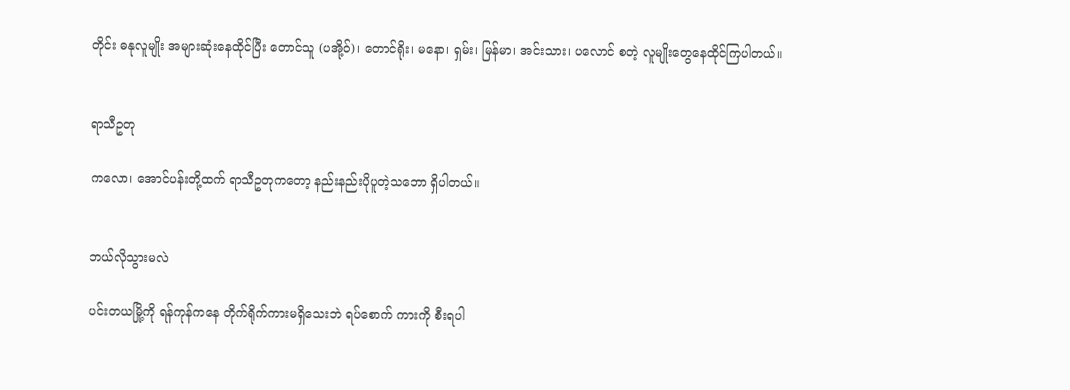တိုင်း ဓနုလူမျိုး အများဆုံးနေထိုင်ပြီး တောင်သူ (ပအို့ဝ်)၊ တောင်ရိုး၊ မနော၊ ရှမ်း၊ မြန်မာ၊ အင်းသား၊ ပလောင် စတဲ့ လူမျိုးတွေနေထိုင်ကြပါတယ်။


ရာသီဥတု

ကလော၊ အောင်ပန်းတို့ထက် ရာသီဥတုကတော့ နည်းနည်းပိုပူတဲ့သဘော ရှိပါတယ်။


ဘယ်လိုသွားမလဲ

ပင်းတယမြို့ကို ရန်ကုန်ကနေ တိုက်ရိုက်ကားမရှိသေးဘဲ ရပ်စောက် ကားကို စီးရပါ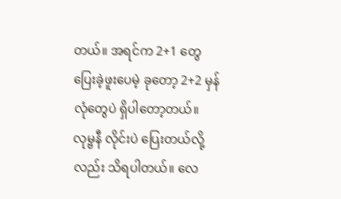တယ်။ အရင်က 2+1 တွေ ပြေးခဲ့ဖူးပေမဲ့ ခုတော့ 2+2 မှန်လုံတွေပဲ ရှိပါတော့တယ်။ လုမ္ဗနီ လိုင်းပဲ ပြေးတယ်လို့လည်း သိရပါတယ်။ လေ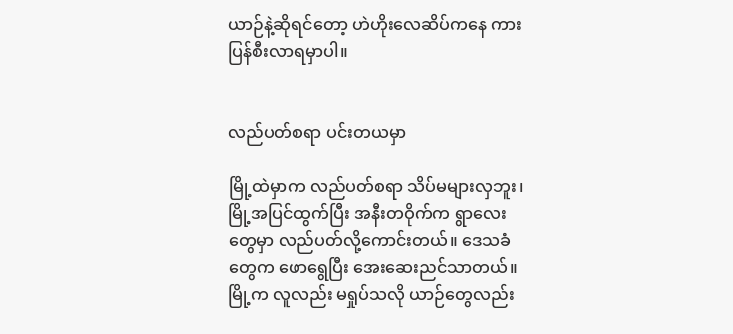ယာဉ်နဲ့ဆိုရင်တော့ ဟဲဟိုးလေဆိပ်ကနေ ကားပြန်စီးလာရမှာပါ။


လည်ပတ်စရာ ပင်းတယမှာ

မြို့ထဲမှာက လည်ပတ်စရာ သိပ်မများလှဘူး၊ မြို့အပြင်ထွက်ပြီး အနီးတဝိုက်က ရွာလေးတွေမှာ လည်ပတ်လို့ကောင်းတယ်။ ဒေသခံတွေက ဖောရွေပြီး အေးဆေးညင်သာတယ်။ မြို့က လူလည်း မရှုပ်သလို ယာဉ်တွေလည်း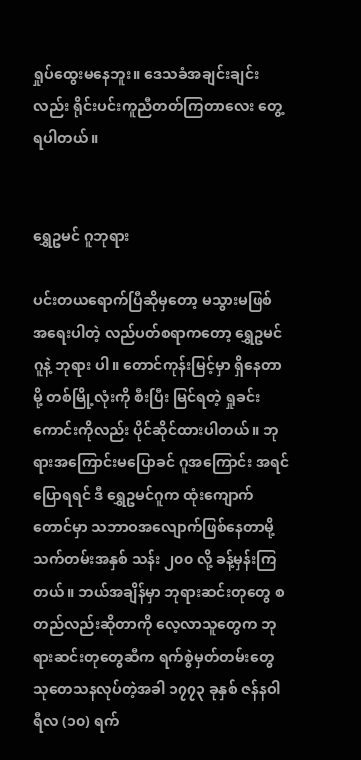ရှုပ်ထွေးမနေဘူး။ ဒေသခံအချင်းချင်းလည်း ရိုင်းပင်းကူညီတတ်ကြတာလေး တွေ့ရပါတယ်။


ရွှေဥမင် ဂူဘုရား

ပင်းတယရောက်ပြီဆိုမှတော့ မသွားမဖြစ် အရေးပါတဲ့ လည်ပတ်စရာကတော့ ရွှေဥမင် ဂူနဲ့ ဘုရား ပါ။ တောင်ကုန်းမြင့်မှာ ရှိနေတာမို့ တစ်မြို့လုံးကို စီးပြီး မြင်ရတဲ့ ရှုခင်းကောင်းကိုလည်း ပိုင်ဆိုင်ထားပါတယ်။ ဘုရားအကြောင်းမပြောခင် ဂူအကြောင်း အရင်ပြောရရင် ဒီ ရွှေဥမင်ဂူက ထုံးကျောက်တောင်မှာ သဘာဝအလျောက်ဖြစ်နေတာမို့ သက်တမ်းအနှစ် သန်း ၂၀၀ လို့ ခန့်မှန်းကြတယ်။ ဘယ်အချိန်မှာ ဘုရားဆင်းတုတွေ စ တည်လည်းဆိုတာကို လေ့လာသူတွေက ဘုရားဆင်းတုတွေဆီက ရက်စွဲမှတ်တမ်းတွေ သုတေသနလုပ်တဲ့အခါ ၁၇၇၃ ခုနှစ် ဇန်နဝါရီလ (၁၀) ရက်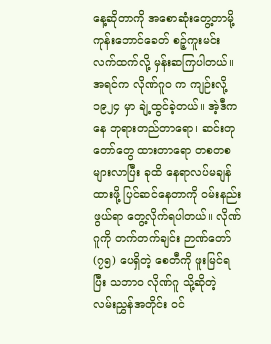နေ့ဆိုတာကို အစောဆုံးတွေ့တာမို့ ကုန်းဘောင်ခေတ် စဉ့်ကူးမင်း လက်ထက်လို့ မှန်းဆကြပါတယ်။ အရင်က လိုဏ်ဂူဝ က ကျဉ်းလို့ ၁၉၂၄ မှာ ချဲ့ထွင်ခဲ့တယ်။ အဲ့ဒီကနေ ဘုရားတည်တာရော၊ ဆင်းတုတော်တွေ ထားတာရော တစတစ များလာပြီး ခုထိ နေရာလပ်မချန်ထားဖို့ ပြင်ဆင်နေတာကို ဝမ်းနည်းဖွယ်ရာ တွေ့လိုက်ရပါတယ်။ လိုဏ်ဂူကို တက်တက်ချင်း ဉာဏ်တော် (၇၅) ပေရှိတဲ့ စေတီကို ဖူးမြင်ရပြီး သဘာဝ လိုဏ်ဂူ သို့ဆိုတဲ့ လမ်းညွှန်အတိုင်း ဝင်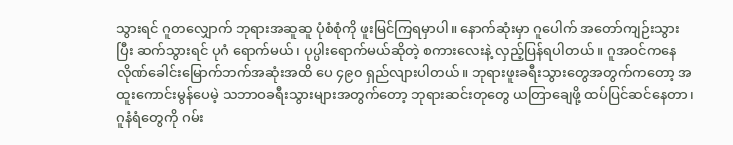သွားရင် ဂူတလျှောက် ဘုရားအဆူဆူ ပုံစံစုံကို ဖူးမြင်ကြရမှာပါ။ နောက်ဆုံးမှာ ဂူပေါက် အတော်ကျဉ်းသွားပြီး ဆက်သွားရင် ပုဂံ ရောက်မယ်၊ ပုပ္ပါးရောက်မယ်ဆိုတဲ့ စကားလေးနဲ့ လှည့်ပြန်ရပါတယ်။ ဂူအဝင်ကနေ လိုဏ်ခေါင်းမြောက်ဘက်အဆုံးအထိ ပေ ၄၉၀ ရှည်လျားပါတယ်။ ဘုရားဖူးခရီးသွားတွေအတွက်ကတော့ အထူးကောင်းမွန်ပေမဲ့ သဘာဝခရီးသွားများအတွက်တော့ ဘုရားဆင်းတုတွေ ယတြာချေဖို့ ထပ်ပြင်ဆင်နေတာ၊ ဂူနံရံတွေကို ဂမ်း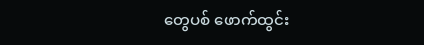တွေပစ် ဖောက်ထွင်း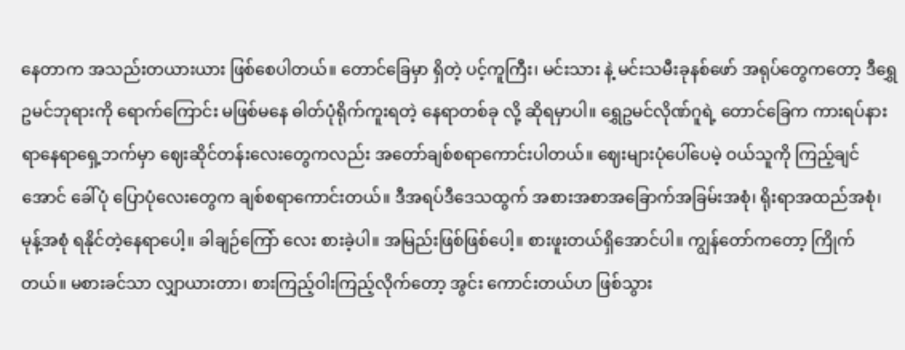နေတာက အသည်းတယားယား ဖြစ်စေပါတယ်။ တောင်ခြေမှာ ရှိတဲ့ ပင့်ကူကြီး၊ မင်းသား နဲ့ မင်းသမီးခုနစ်ဖော် အရုပ်တွေကတော့ ဒီရွှေဥမင်ဘုရားကို ရောက်ကြောင်း မဖြစ်မနေ ဓါတ်ပုံရိုက်ကူးရတဲ့ နေရာတစ်ခု လို့ ဆိုရမှာပါ။ ရွှေဥမင်လိုဏ်ဂူရဲ့ တောင်ခြေက ကားရပ်နားရာနေရာရှေ့ဘက်မှာ ဈေးဆိုင်တန်းလေးတွေကလည်း အတော်ချစ်စရာကောင်းပါတယ်။ ဈေးများပုံပေါ်ပေမဲ့ ဝယ်သူကို ကြည့်ချင်အောင် ခေါ်ပုံ ပြောပုံလေးတွေက ချစ်စရာကောင်းတယ်။ ဒီအရပ်ဒီဒေသထွက် အစားအစာအခြောက်အခြမ်းအစုံ၊ ရိုးရာအထည်အစုံ၊ မုန့်အစုံ ရနိုင်တဲ့နေရာပေါ့။ ခါချဉ်ကြော် လေး စားခဲ့ပါ။ အမြည်းဖြစ်ဖြစ်ပေါ့။ စားဖူးတယ်ရှိအောင်ပါ။ ကျွန်တော်ကတော့ ကြိုက်တယ်။ မစားခင်သာ လျှာယားတာ၊ စားကြည့်ဝါးကြည့်လိုက်တော့ အွင်း ကောင်းတယ်ဟ ဖြစ်သွား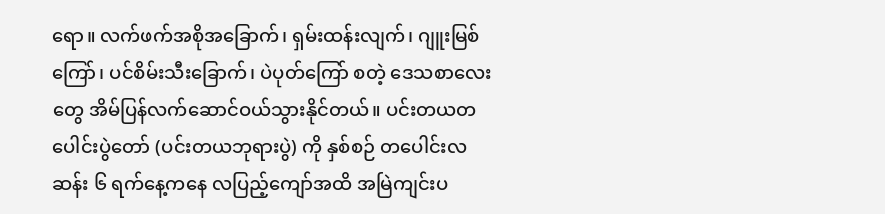ရော။ လက်ဖက်အစိုအခြောက်၊ ရှမ်းထန်းလျက်၊ ဂျူးမြစ်ကြော်၊ ပင်စိမ်းသီးခြောက်၊ ပဲပုတ်ကြော် စတဲ့ ဒေသစာလေးတွေ အိမ်ပြန်လက်ဆောင်ဝယ်သွားနိုင်တယ်။ ပင်းတယတပေါင်းပွဲတော် (ပင်းတယဘုရားပွဲ) ကို နှစ်စဉ် တပေါင်းလဆန်း ၆ ရက်နေ့ကနေ လပြည့်ကျော်အထိ အမြဲကျင်းပ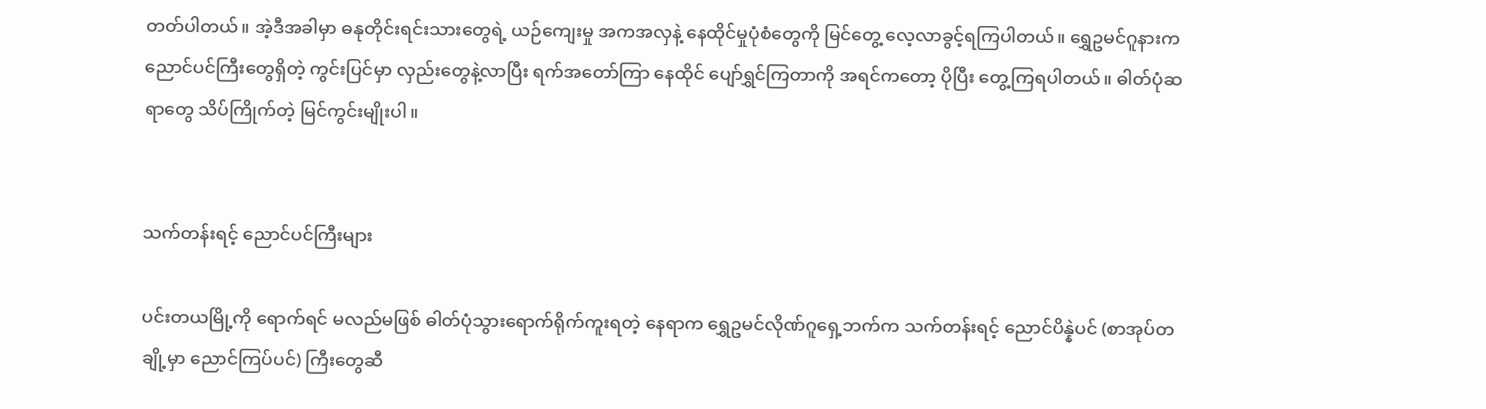တတ်ပါတယ်။ အဲ့ဒီအခါမှာ ဓနုတိုင်းရင်းသားတွေရဲ့ ယဉ်ကျေးမှု အကအလှနဲ့ နေထိုင်မှုပုံစံတွေကို မြင်တွေ့ လေ့လာခွင့်ရကြပါတယ်။ ရွှေဥမင်ဂူနားက ညောင်ပင်ကြီးတွေရှိတဲ့ ကွင်းပြင်မှာ လှည်းတွေနဲ့လာပြီး ရက်အတော်ကြာ နေထိုင် ပျော်ရွှင်ကြတာကို အရင်ကတော့ ပိုပြီး တွေ့ကြရပါတယ်။ ဓါတ်ပုံဆရာတွေ သိပ်ကြိုက်တဲ့ မြင်ကွင်းမျိုးပါ။


သက်တန်းရင့် ညောင်ပင်ကြီးများ

ပင်းတယမြို့ကို ရောက်ရင် မလည်မဖြစ် ဓါတ်ပုံသွားရောက်ရိုက်ကူးရတဲ့ နေရာက ရွှေဥမင်လိုဏ်ဂူရှေ့ဘက်က သက်တန်းရင့် ညောင်ပိန္နဲပင် (စာအုပ်တချို့မှာ ညောင်ကြပ်ပင်) ကြီးတွေဆီ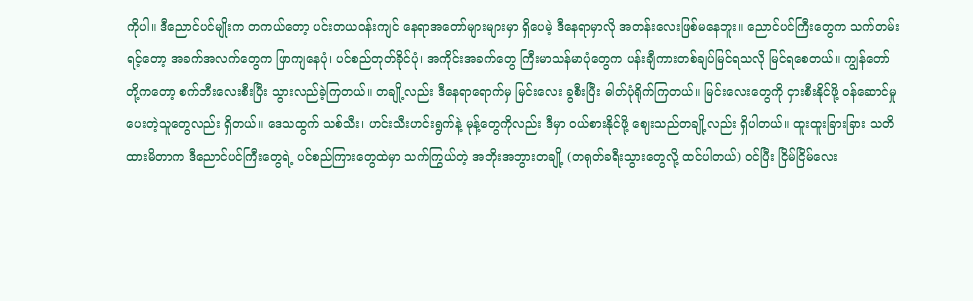ကိုပါ။ ဒီညောင်ပင်မျိုးက တကယ်တော့ ပင်းတယဝန်းကျင် နေရာအတော်များများမှာ ရှိပေမဲ့ ဒီနေရာမှာလို အတန်းလေးဖြစ်မနေဘူး။ ညောင်ပင်ကြီးတွေက သက်တမ်းရင့်တော့ အခက်အလက်တွေက ဖြာကျနေပုံ၊ ပင်စည်တုတ်ခိုင်ပုံ၊ အကိုင်းအခက်တွေ ကြီးမာသန်မာပုံတွေက ပန်းချီကားတစ်ချပ်မြင်ရသလို မြင်ရစေတယ်။ ကျွန်တော်တို့ကတော့ စက်ဘီးလေးစီးပြီး သွားလည်ခဲ့ကြတယ်။ တချို့လည်း ဒီနေရာရောက်မှ မြင်းလေး ခွစီးပြီး ဓါတ်ပုံရိုက်ကြတယ်။ မြင်းလေးတွေကို ငှားစီးနိုင်ဖို့ ဝန်ဆောင်မှုပေးတဲ့သူတွေလည်း ရှိတယ်။ ဒေသထွက် သစ်သီး၊ ဟင်းသီးဟင်းရွက်နဲ့ မုန့်တွေကိုလည်း ဒီမှာ ဝယ်စားနိုင်ဖို့ ဈေးသည်တချို့လည်း ရှိပါတယ်။ ထူးထူးခြားခြား သတိထားမိတာက ဒီညောင်ပင်ကြီးတွေရဲ့ ပင်စည်ကြားတွေထဲမှာ သက်ကြွယ်တဲ့ အဘိုးအဘွားတချို့ (တရုတ်ခရီးသွားတွေလို့ ထင်ပါတယ်) ဝင်ပြီး ငြိမ်ငြိမ်လေး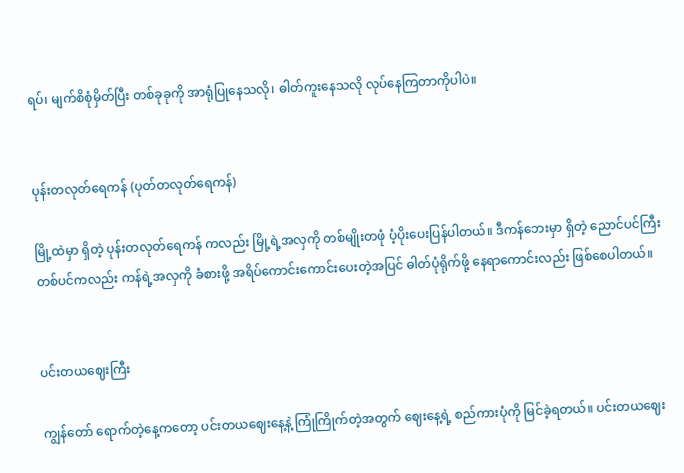ရပ်၊ မျက်စိစုံမှိတ်ပြီး တစ်ခုခုကို အာရုံပြုနေသလို၊ ဓါတ်ကူးနေသလို လုပ်နေကြတာကိုပါပဲ။


ပုန်းတလုတ်ရေကန် (ပုတ်တလုတ်ရေကန်)

မြို့ထဲမှာ ရှိတဲ့ ပုန်းတလုတ်ရေကန် ကလည်း မြို့ရဲ့အလှကို တစ်မျိုးတဖုံ ပံ့ပိုးပေးပြန်ပါတယ်။ ဒီကန်ဘေးမှာ ရှိတဲ့ ညောင်ပင်ကြီး တစ်ပင်ကလည်း ကန်ရဲ့အလှကို ခံစားဖို့ အရိပ်ကောင်းကောင်းပေးတဲ့အပြင် ဓါတ်ပုံရိုက်ဖို့ နေရာကောင်းလည်း ဖြစ်စေပါတယ်။


ပင်းတယဈေးကြီး

ကျွန်တော် ရောက်တဲ့နေ့ကတော့ ပင်းတယဈေးနေ့နဲ့ ကြုံကြိုက်တဲ့အတွက် ဈေးနေ့ရဲ့ စည်ကားပုံကို မြင်ခဲ့ရတယ်။ ပင်းတယဈေး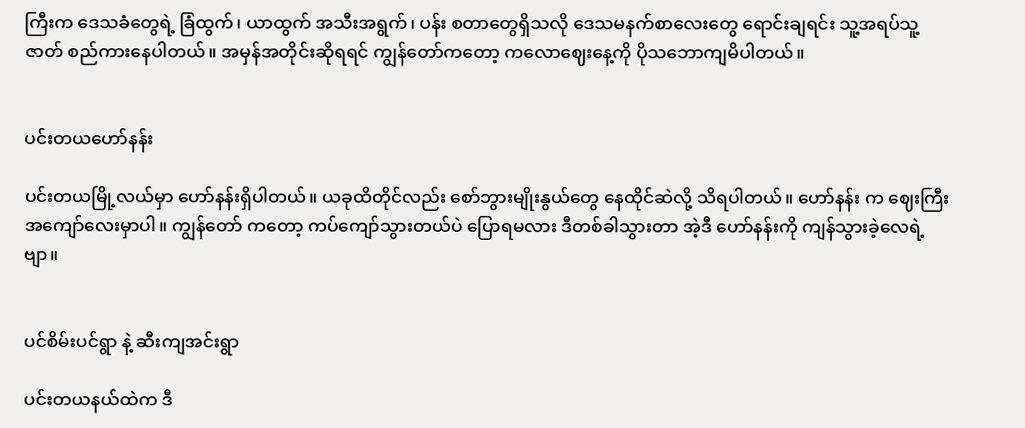ကြီးက ဒေသခံတွေရဲ့ ခြံထွက်၊ ယာထွက် အသီးအရွက်၊ ပန်း စတာတွေရှိသလို ဒေသမနက်စာလေးတွေ ရောင်းချရင်း သူ့အရပ်သူ့ဇာတ် စည်ကားနေပါတယ်။ အမှန်အတိုင်းဆိုရရင် ကျွန်တော်ကတော့ ကလောဈေးနေ့ကို ပိုသဘောကျမိပါတယ်။


ပင်းတယဟော်နန်း

ပင်းတယမြို့လယ်မှာ ဟော်နန်းရှိပါတယ်။ ယခုထိတိုင်လည်း စော်ဘွားမျိုးနွယ်တွေ နေထိုင်ဆဲလို့ သိရပါတယ်။ ဟော်နန်း က ဈေးကြီးအကျော်လေးမှာပါ။ ကျွန်တော် ကတော့ ကပ်ကျော်သွားတယ်ပဲ ပြောရမလား ဒီတစ်ခါသွားတာ အဲ့ဒီ ဟော်နန်းကို ကျန်သွားခဲ့လေရဲ့ဗျာ။


ပင်စိမ်းပင်ရွာ နဲ့ ဆီးကျအင်းရွာ

ပင်းတယနယ်ထဲက ဒီ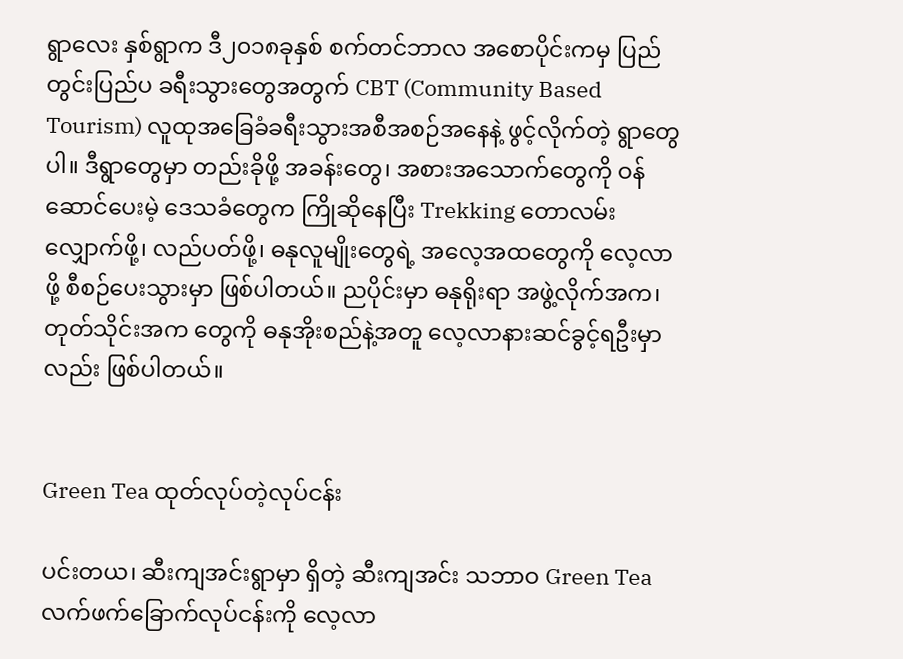ရွာလေး နှစ်ရွာက ဒီ၂၀၁၈ခုနှစ် စက်တင်ဘာလ အစောပိုင်းကမှ ပြည်တွင်းပြည်ပ ခရီးသွားတွေအတွက် CBT (Community Based Tourism) လူထုအခြေခံခရီးသွားအစီအစဉ်အနေနဲ့ ဖွင့်လိုက်တဲ့ ရွာတွေပါ။ ဒီရွာတွေမှာ တည်းခိုဖို့ အခန်းတွေ၊ အစားအသောက်တွေကို ဝန်ဆောင်ပေးမဲ့ ဒေသခံတွေက ကြိုဆိုနေပြီး Trekking တောလမ်းလျှောက်ဖို့၊ လည်ပတ်ဖို့၊ ဓနုလူမျိုးတွေရဲ့ အလေ့အထတွေကို လေ့လာဖို့ စီစဉ်ပေးသွားမှာ ဖြစ်ပါတယ်။ ညပိုင်းမှာ ဓနုရိုးရာ အဖွဲ့လိုက်အက၊ တုတ်သိုင်းအက တွေကို ဓနုအိုးစည်နဲ့အတူ လေ့လာနားဆင်ခွင့်ရဦးမှာလည်း ဖြစ်ပါတယ်။


Green Tea ထုတ်လုပ်တဲ့လုပ်ငန်း

ပင်းတယ၊ ဆီးကျအင်းရွာမှာ ရှိတဲ့ ဆီးကျအင်း သဘာဝ Green Tea လက်ဖက်ခြောက်လုပ်ငန်းကို လေ့လာ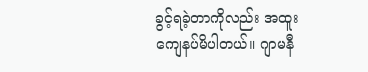ခွင့်ရခဲ့တာကိုလည်း အထူးကျေနပ်မိပါတယ်။ ဂျာမနီ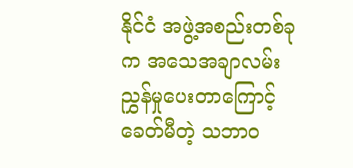နိုင်ငံ အဖွဲ့အစည်းတစ်ခုက အသေအချာလမ်းညွှန်မှုပေးတာကြောင့် ခေတ်မီတဲ့ သဘာဝ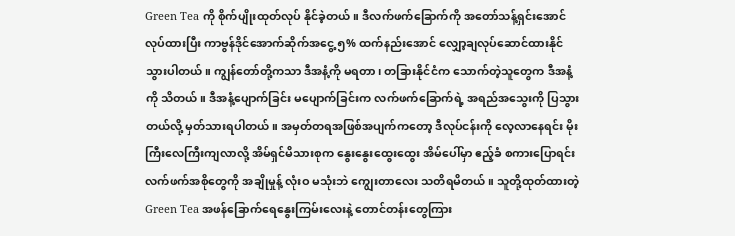Green Tea ကို စိုက်ပျိုးထုတ်လုပ် နိုင်ခဲ့တယ်။ ဒီလက်ဖက်ခြောက်ကို အတော်သန့်ရှင်းအောင်လုပ်ထားပြီး ကာဗွန်ဒိုင်အောက်ဆိုက်အငွေ့ ၅% ထက်နည်းအောင် လျှော့ချလုပ်ဆောင်ထားနိုင်သွားပါတယ်။ ကျွန်တော်တို့ကသာ ဒီအနံ့ကို မရတာ၊ တခြားနိုင်ငံက သောက်တဲ့သူတွေက ဒီအနံ့ကို သိတယ်။ ဒီအနံ့ပျောက်ခြင်း မပျောက်ခြင်းက လက်ဖက်ခြောက်ရဲ့ အရည်အသွေးကို ပြသွားတယ်လို့ မှတ်သားရပါတယ်။ အမှတ်တရအဖြစ်အပျက်ကတော့ ဒီလုပ်ငန်းကို လေ့လာနေရင်း မိုးကြီးလေကြီးကျလာလို့ အိမ်ရှင်မိသားစုက နွေးနွေးထွေးထွေး အိမ်ပေါ်မှာ ဧည့်ခံ စကားပြောရင်း လက်ဖက်အစိုတွေကို အချိုမှုန့် လုံးဝ မသုံးဘဲ ကျွေးတာလေး သတိရမိတယ်။ သူတို့ထုတ်ထားတဲ့ Green Tea အဖန်ခြောက်ရေနွေးကြမ်းလေးနဲ့ တောင်တန်းတွေကြား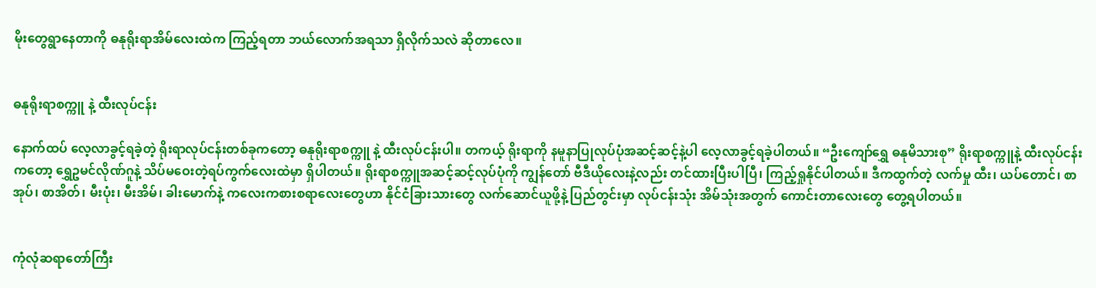မိုးတွေရွာနေတာကို ဓနုရိုးရာအိမ်လေးထဲက ကြည့်ရတာ ဘယ်လောက်အရသာ ရှိလိုက်သလဲ ဆိုတာလေ။


ဓနုရိုးရာစက္ကူ နဲ့ ထီးလုပ်ငန်း

နောက်ထပ် လေ့လာခွင့်ရခဲ့တဲ့ ရိုးရာလုပ်ငန်းတစ်ခုကတော့ ဓနုရိုးရာစက္ကူ နဲ့ ထီးလုပ်ငန်းပါ။ တကယ့် ရိုးရာကို နမူနာပြုလုပ်ပုံအဆင့်ဆင့်နဲ့ပါ လေ့လာခွင့်ရခဲ့ပါတယ်။ “ဦးကျော်ရွှေ ဓနုမိသားစု” ရိုးရာစက္ကူနဲ့ ထီးလုပ်ငန်း ကတော့ ရွှေဥမင်လိုဏ်ဂူနဲ့ သိပ်မဝေးတဲ့ရပ်ကွက်လေးထဲမှာ ရှိပါတယ်။ ရိုးရာစက္ကူအဆင့်ဆင့်လုပ်ပုံကို ကျွန်တော် ဗီဒီယိုလေးနဲ့လည်း တင်ထားပြီးပါပြီ၊ ကြည့်ရှုနိုင်ပါတယ်။ ဒီကထွက်တဲ့ လက်မှု ထီး၊ ယပ်တောင်၊ စာအုပ်၊ စာအိတ်၊ မီးပုံး၊ မီးအိမ်၊ ခါးမောက်နဲ့ ကလေးကစားစရာလေးတွေဟာ နိုင်ငံခြားသားတွေ လက်ဆောင်ယူဖို့နဲ့ ပြည်တွင်းမှာ လုပ်ငန်းသုံး အိမ်သုံးအတွက် ကောင်းတာလေးတွေ တွေ့ရပါတယ်။


ကုံလုံဆရာတော်ကြီး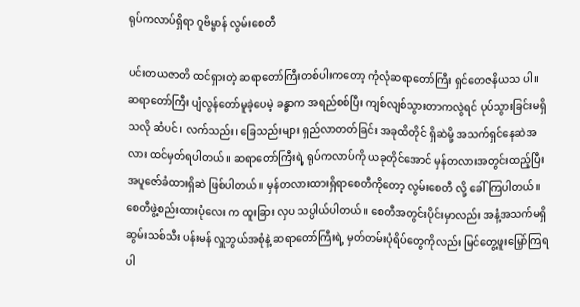ရုပ်ကလာပ်ရှိရာ ဂူဗိမ္ဗာန် လွမ်းစေတီ

ပင်းတယဇာတိ ထင်ရှားတဲ့ ဆရာတော်ကြီးတစ်ပါးကတော့ ကုံလုံဆရာတော်ကြီး ရှင်တေဇနိယသ ပါ။ ဆရာတော်ကြီး ပျံလွန်တော်မူခဲ့ပေမဲ့ ခန္ဓာက အရည်စစ်ပြီး ကျစ်လျစ်သွားတာကလွဲရင် ပုပ်သွားခြင်းမရှိသလို ဆံပင်၊ လက်သည်း၊ ခြေသည်းများ ရှည်လာတတ်ခြင်း အခုထိတိုင် ရှိဆဲမို့ အသက်ရှင်နေဆဲအလား ထင်မှတ်ရပါတယ်။ ဆရာတော်ကြီးရဲ့ ရုပ်ကလာပ်ကို ယခုတိုင်အောင် မှန်တလားအတွင်းထည့်ပြီး အပူဇော်ခံထားရှိဆဲ ဖြစ်ပါတယ်။ မှန်တလားထားရှိရာစေတီကိုတော့ လွမ်းစေတီ လို့ ခေါ်ကြပါတယ်။ စေတီဖွဲ့စည်းထားပုံလေး က ထူးခြား လှပ သပ္ပါယ်ပါတယ်။ စေတီအတွင်းပိုင်းမှာလည်း အနံ့အသက်မရှိ ဆွမ်းသစ်သီး ပန်းမန် လှူဘွယ်အစုံနဲ့ ဆရာတော်ကြီးရဲ့ မှတ်တမ်းပုံရိပ်တွေကိုလည်း မြင်တွေ့ဖူးမြှော်ကြရပါ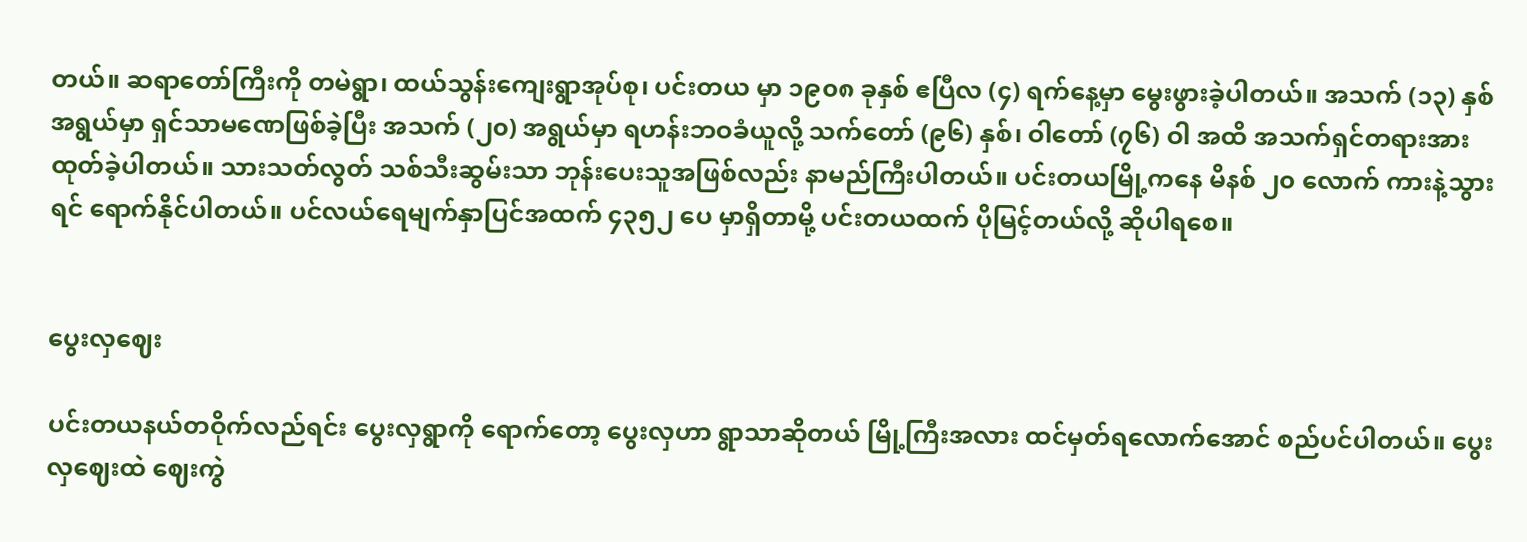တယ်။ ဆရာတော်ကြီးကို တမဲရွာ၊ ထယ်သွန်းကျေးရွာအုပ်စု၊ ပင်းတယ မှာ ၁၉၀၈ ခုနှစ် ဧပြီလ (၄) ရက်နေ့မှာ မွေးဖွားခဲ့ပါတယ်။ အသက် (၁၃) နှစ်အရွယ်မှာ ရှင်သာမဏေဖြစ်ခဲ့ပြီး အသက် (၂၀) အရွယ်မှာ ရဟန်းဘဝခံယူလို့ သက်တော် (၉၆) နှစ်၊ ဝါတော် (၇၆) ဝါ အထိ အသက်ရှင်တရားအားထုတ်ခဲ့ပါတယ်။ သားသတ်လွတ် သစ်သီးဆွမ်းသာ ဘုန်းပေးသူအဖြစ်လည်း နာမည်ကြီးပါတယ်။ ပင်းတယမြို့ကနေ မိနစ် ၂၀ လောက် ကားနဲ့သွားရင် ရောက်နိုင်ပါတယ်။ ပင်လယ်ရေမျက်နှာပြင်အထက် ၄၃၅၂ ပေ မှာရှိတာမို့ ပင်းတယထက် ပိုမြင့်တယ်လို့ ဆိုပါရစေ။


ပွေးလှဈေး

ပင်းတယနယ်တဝိုက်လည်ရင်း ပွေးလှရွာကို ရောက်တော့ ပွေးလှဟာ ရွာသာဆိုတယ် မြို့ကြီးအလား ထင်မှတ်ရလောက်အောင် စည်ပင်ပါတယ်။ ပွေးလှဈေးထဲ ဈေးကွဲ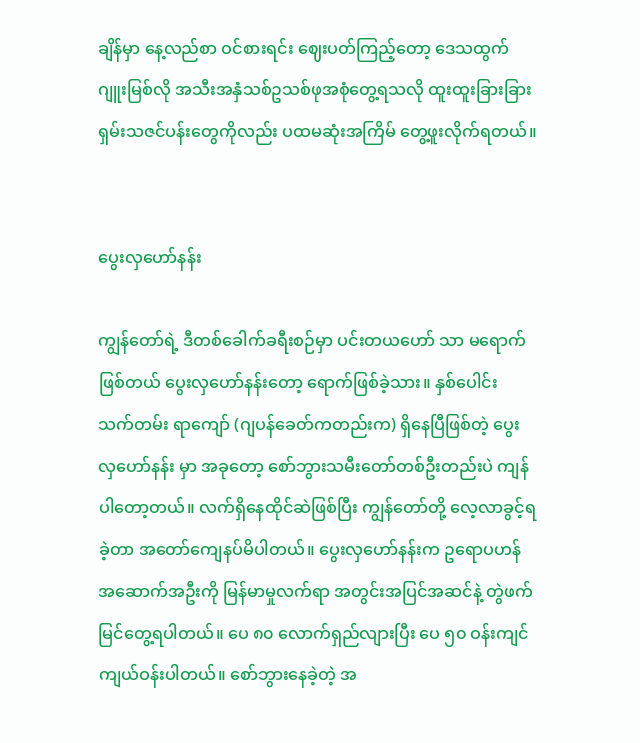ချိန်မှာ နေ့လည်စာ ဝင်စားရင်း ဈေးပတ်ကြည့်တော့ ဒေသထွက် ဂျူးမြစ်လို အသီးအနှံသစ်ဥသစ်ဖုအစုံတွေ့ရသလို ထူးထူးခြားခြား ရှမ်းသဇင်ပန်းတွေကိုလည်း ပထမဆုံးအကြိမ် တွေ့ဖူးလိုက်ရတယ်။


ပွေးလှဟော်နန်း

ကျွန်တော်ရဲ့ ဒီတစ်ခေါက်ခရီးစဉ်မှာ ပင်းတယဟော် သာ မရောက်ဖြစ်တယ် ပွေးလှဟော်နန်းတော့ ရောက်ဖြစ်ခဲ့သား။ နှစ်ပေါင်း သက်တမ်း ရာကျော် (ဂျပန်ခေတ်ကတည်းက) ရှိနေပြီဖြစ်တဲ့ ပွေးလှဟော်နန်း မှာ အခုတော့ စော်ဘွားသမီးတော်တစ်ဦးတည်းပဲ ကျန်ပါတော့တယ်။ လက်ရှိနေထိုင်ဆဲဖြစ်ပြီး ကျွန်တော်တို့ လေ့လာခွင့်ရခဲ့တာ အတော်ကျေနပ်မိပါတယ်။ ပွေးလှဟော်နန်းက ဥရောပဟန်အဆောက်အဦးကို မြန်မာမှုလက်ရာ အတွင်းအပြင်အဆင်နဲ့ တွဲဖက်မြင်တွေ့ရပါတယ်။ ပေ ၈၀ လောက်ရှည်လျားပြီး ပေ ၅၀ ဝန်းကျင် ကျယ်ဝန်းပါတယ်။ စော်ဘွားနေခဲ့တဲ့ အ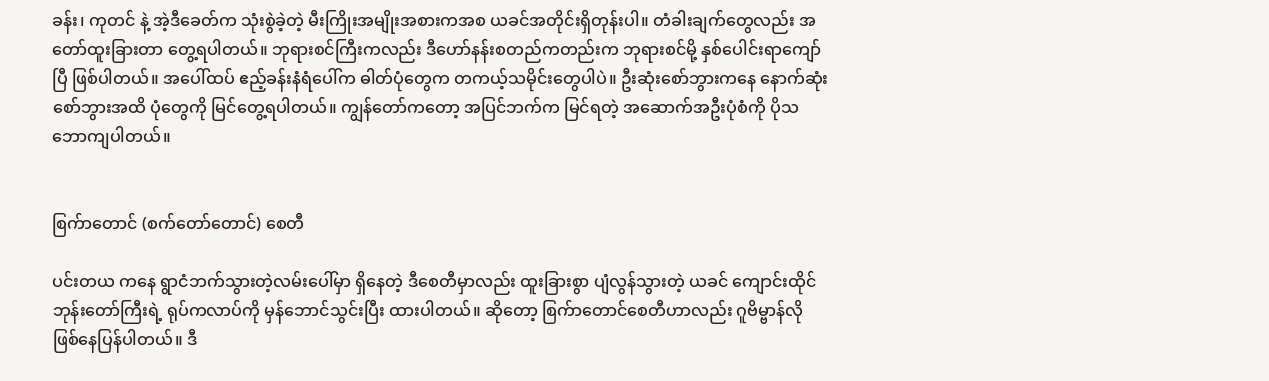ခန်း၊ ကုတင် နဲ့ အဲ့ဒီခေတ်က သုံးစွဲခဲ့တဲ့ မီးကြိုးအမျိုးအစားကအစ ယခင်အတိုင်းရှိတုန်းပါ။ တံခါးချက်တွေလည်း အတော်ထူးခြားတာ တွေ့ရပါတယ်။ ဘုရားစင်ကြီးကလည်း ဒီဟော်နန်းစတည်ကတည်းက ဘုရားစင်မို့ နှစ်ပေါင်းရာကျော်ပြီ ဖြစ်ပါတယ်။ အပေါ်ထပ် ဧည့်ခန်းနံရံပေါ်က ဓါတ်ပုံတွေက တကယ့်သမိုင်းတွေပါပဲ။ ဦးဆုံးစော်ဘွားကနေ နောက်ဆုံးစော်ဘွားအထိ ပုံတွေကို မြင်တွေ့ရပါတယ်။ ကျွန်တော်ကတော့ အပြင်ဘက်က မြင်ရတဲ့ အဆောက်အဦးပုံစံကို ပိုသဘောကျပါတယ်။


စြက်ာတောင် (စက်တော်တောင်) စေတီ

ပင်းတယ ကနေ ရွာငံဘက်သွားတဲ့လမ်းပေါ်မှာ ရှိနေတဲ့ ဒီစေတီမှာလည်း ထူးခြားစွာ ပျံလွန်သွားတဲ့ ယခင် ကျောင်းထိုင်ဘုန်းတော်ကြီးရဲ့ ရုပ်ကလာပ်ကို မှန်ဘောင်သွင်းပြီး ထားပါတယ်။ ဆိုတော့ စြက်ာတောင်စေတီဟာလည်း ဂူဗိမ္ဗာန်လို ဖြစ်နေပြန်ပါတယ်။ ဒီ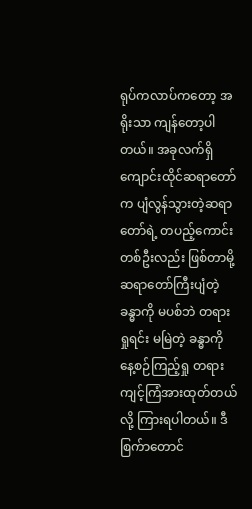ရုပ်ကလာပ်ကတော့ အရိုးသာ ကျန်တော့ပါတယ်။ အခုလက်ရှိ ကျောင်းထိုင်ဆရာတော် က ပျံလွန်သွားတဲ့ဆရာတော်ရဲ့ တပည့်ကောင်းတစ်ဦးလည်း ဖြစ်တာမို့ ဆရာတော်ကြီးပျံတဲ့ ခန္ဓာကို မပစ်ဘဲ တရားရှုရင်း မမြဲတဲ့ ခန္ဓာကို နေ့စဉ်ကြည့်ရှု တရားကျင့်ကြံအားထုတ်တယ်လို့ ကြားရပါတယ်။ ဒီစြက်ာတောင်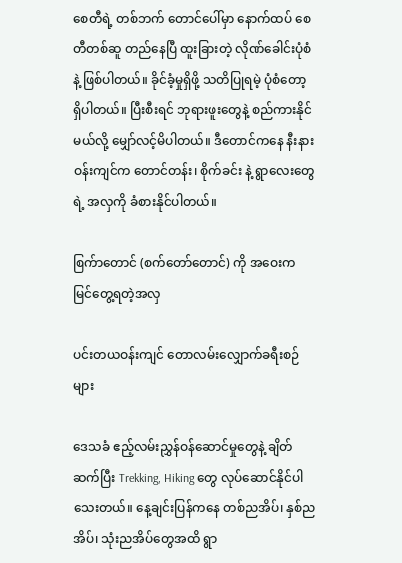စေတီရဲ့ တစ်ဘက် တောင်ပေါ်မှာ နောက်ထပ် စေတီတစ်ဆူ တည်နေပြီ ထူးခြားတဲ့ လိုဏ်ခေါင်းပုံစံနဲ့ ဖြစ်ပါတယ်။ ခိုင်ခံ့မှုရှိဖို့ သတိပြုရမဲ့ ပုံစံတော့ ရှိပါတယ်။ ပြီးစီးရင် ဘုရားဖူးတွေနဲ့ စည်ကားနိုင်မယ်လို့ မျှော်လင့်မိပါတယ်။ ဒီတောင်ကနေ နီးနားဝန်းကျင်က တောင်တန်း၊ စိုက်ခင်း နဲ့ ရွာလေးတွေရဲ့ အလှကို ခံစားနိုင်ပါတယ်။

စြက်ာတောင် (စက်တော်တောင်) ကို အဝေးက မြင်တွေ့ရတဲ့အလှ

ပင်းတယဝန်းကျင် တောလမ်းလျှောက်ခရီးစဉ်များ

ဒေသခံ ဧည့်လမ်းညွှန်ဝန်ဆောင်မှုတွေနဲ့ ချိတ်ဆက်ပြီး Trekking, Hiking တွေ လုပ်ဆောင်နိုင်ပါသေးတယ်။ နေ့ချင်းပြန်ကနေ တစ်ညအိပ်၊ နှစ်ညအိပ်၊ သုံးညအိပ်တွေအထိ ရွာ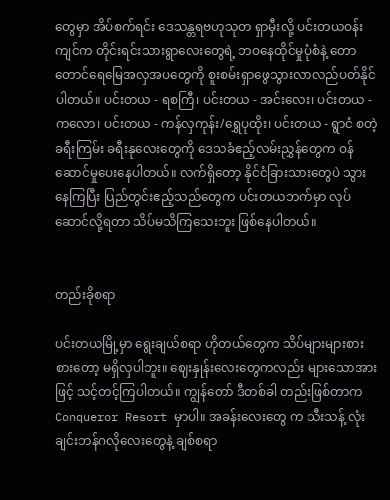တွေမှာ အိပ်စက်ရင်း ဒေသန္တရဗဟုသုတ ရှာမှီးလို့ ပင်းတယဝန်းကျင်က တိုင်းရင်းသားရွာလေးတွေရဲ့ ဘဝနေထိုင်မှုပုံစံနဲ့ တောတောင်ရေမြေအလှအပတွေကို စူးစမ်းရှာဖွေသွားလာလည်ပတ်နိုင်ပါတယ်။ ပင်းတယ - ရစကြီ၊ ပင်းတယ - အင်းလေး၊ ပင်းတယ - ကလော၊ ပင်းတယ - ကန်လှကုန်း/ရွှေပုထိုး၊ ပင်းတယ - ရွာငံ စတဲ့ ခရီးကြမ်း ခရီးနုလေးတွေကို ဒေသခံဧည့်လမ်းညွှန်တွေက ဝန်ဆောင်မှုပေးနေပါတယ်။ လက်ရှိတော့ နိုင်ငံခြားသားတွေပဲ သွားနေကြပြီး ပြည်တွင်းဧည့်သည်တွေက ပင်းတယဘက်မှာ လုပ်ဆောင်လို့ရတာ သိပ်မသိကြသေးဘူး ဖြစ်နေပါတယ်။


တည်းခိုစရာ

ပင်းတယမြို့မှာ ရွေးချယ်စရာ ဟိုတယ်တွေက သိပ်များများစားစားတော့ မရှိလှပါဘူး။ ဈေးနှုန်းလေးတွေကလည်း များသောအားဖြင့် သင့်တင့်ကြပါတယ်။ ကျွန်တော် ဒီတစ်ခါ တည်းဖြစ်တာက Conqueror Resort မှာပါ။ အခန်းလေးတွေ က သီးသန့် လုံးချင်းဘန်ဂလိုလေးတွေနဲ့ ချစ်စရာ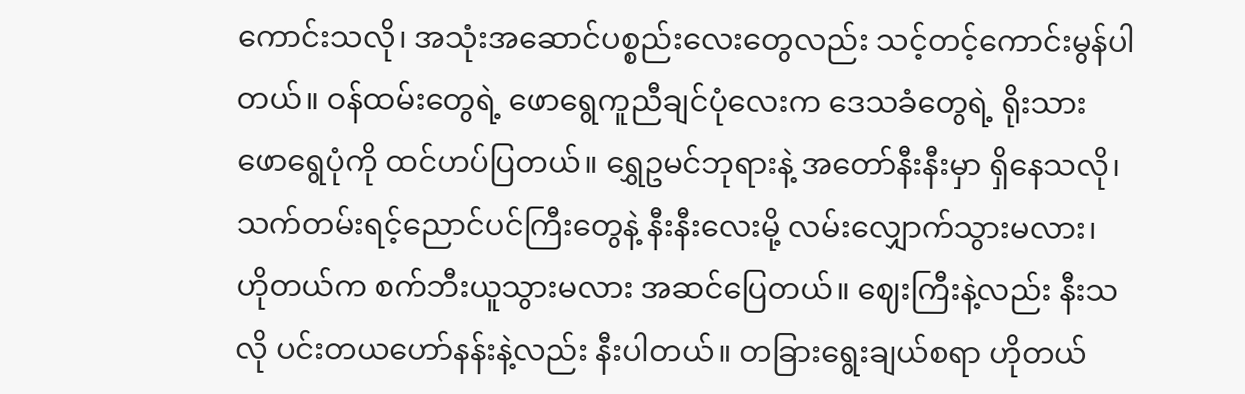ကောင်းသလို၊ အသုံးအဆောင်ပစ္စည်းလေးတွေလည်း သင့်တင့်ကောင်းမွန်ပါတယ်။ ဝန်ထမ်းတွေရဲ့ ဖောရွေကူညီချင်ပုံလေးက ဒေသခံတွေရဲ့ ရိုးသားဖောရွေပုံကို ထင်ဟပ်ပြတယ်။ ရွှေဥမင်ဘုရားနဲ့ အတော်နီးနီးမှာ ရှိနေသလို၊ သက်တမ်းရင့်ညောင်ပင်ကြီးတွေနဲ့ နီးနီးလေးမို့ လမ်းလျှောက်သွားမလား၊ ဟိုတယ်က စက်ဘီးယူသွားမလား အဆင်ပြေတယ်။ ဈေးကြီးနဲ့လည်း နီးသလို ပင်းတယဟော်နန်းနဲ့လည်း နီးပါတယ်။ တခြားရွေးချယ်စရာ ဟိုတယ်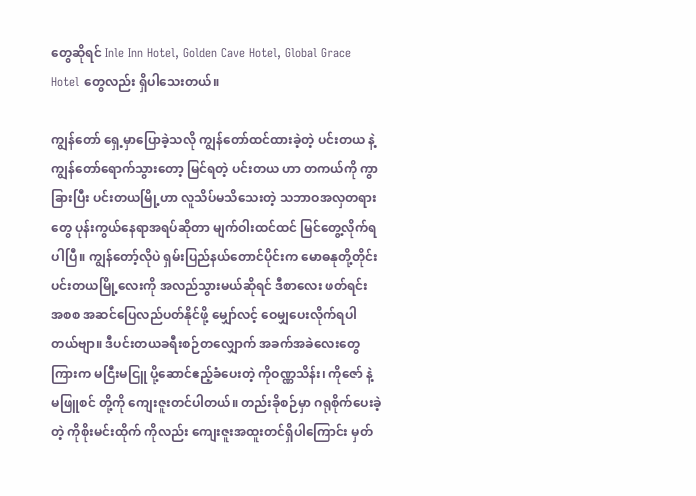တွေဆိုရင် Inle Inn Hotel, Golden Cave Hotel, Global Grace Hotel တွေလည်း ရှိပါသေးတယ်။

ကျွန်တော် ရှေ့မှာပြောခဲ့သလို ကျွန်တော်ထင်ထားခဲ့တဲ့ ပင်းတယ နဲ့ ကျွန်တော်ရောက်သွားတော့ မြင်ရတဲ့ ပင်းတယ ဟာ တကယ်ကို ကွာခြားပြီး ပင်းတယမြို့ဟာ လူသိပ်မသိသေးတဲ့ သဘာဝအလှတရားတွေ ပုန်းကွယ်နေရာအရပ်ဆိုတာ မျက်ဝါးထင်ထင် မြင်တွေ့လိုက်ရပါပြီ။ ကျွန်တော့်လိုပဲ ရှမ်းပြည်နယ်တောင်ပိုင်းက မောဓနုတို့တိုင်း ပင်းတယမြို့လေးကို အလည်သွားမယ်ဆိုရင် ဒီစာလေး ဖတ်ရင်း အစစ အဆင်ပြေလည်ပတ်နိုင်ဖို့ မျှော်လင့် ဝေမျှပေးလိုက်ရပါတယ်ဗျာ။ ဒီပင်းတယခရီးစဉ်တလျှောက် အခက်အခဲလေးတွေကြားက မငြီးမငြူ ပို့ဆောင်ဧည့်ခံပေးတဲ့ ကိုဝဏ္ဏသိန်း၊ ကိုဇော် နဲ့ မဖြူစင် တို့ကို ကျေးဇူးတင်ပါတယ်။ တည်းခိုစဉ်မှာ ဂရုစိုက်ပေးခဲ့တဲ့ ကိုစိုးမင်းထိုက် ကိုလည်း ကျေးဇူးအထူးတင်ရှိပါကြောင်း မှတ်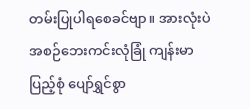တမ်းပြုပါရစေခင်ဗျာ။ အားလုံးပဲ အစဉ်ဘေးကင်းလုံခြုံ ကျန်းမာပြည့်စုံ ပျော်ရွှင်စွာ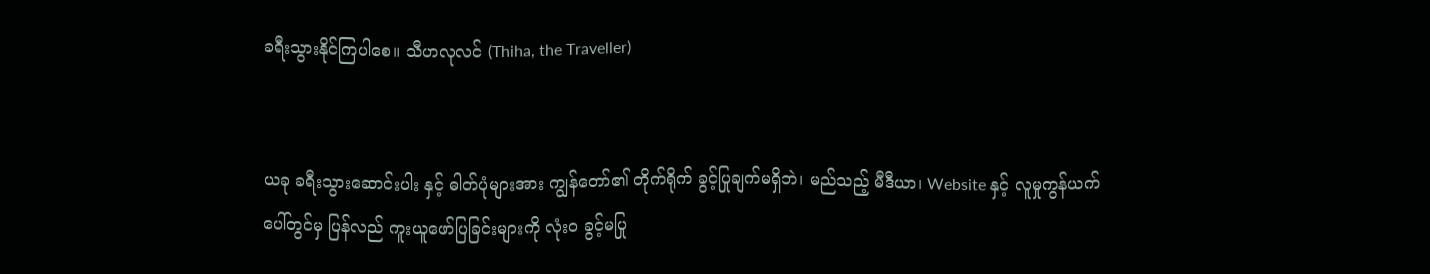ခရီးသွားနိုင်ကြပါစေ။ သီဟလုလင် (Thiha, the Traveller)


ယခု ခရီးသွားဆောင်းပါး နှင့် ဓါတ်ပုံများအား ကျွန်တော်၏ တိုက်ရိုက် ခွင့်ပြုချက်မရှိဘဲ၊ မည်သည့် မီဒီယာ၊ Website နှင့် လူမှုကွန်ယက်ပေါ်တွင်မှ ပြန်လည် ကူးယူဖော်ပြခြင်းများကို လုံးဝ ခွင့်မပြု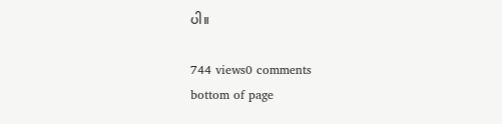ပါ။

744 views0 comments
bottom of page